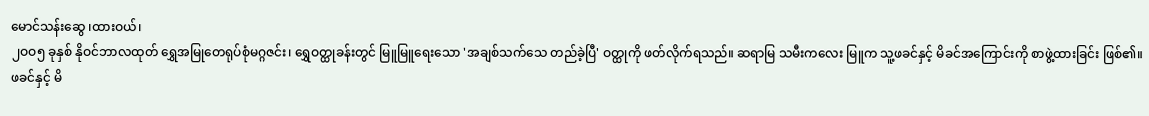မောင်သန်းဆွေ ၊ထားဝယ်၊
၂ဝဝ၅ ခုနှစ် နိုဝင်ဘာလထုတ် ရွှေအမြုတေရုပ်စုံမဂ္ဂဇင်း၊ ရွှေဝတ္ထုခန်းတွင် မြူမြူရေးသော 'အချစ်သက်သေ တည်ခဲ့ပြီ' ဝတ္ထုကို ဖတ်လိုက်ရသည်။ ဆရာမြ သမီးကလေး မြူက သူ့ဖခင်နှင့် မိခင်အကြောင်းကို စာဖွဲ့ထားခြင်း ဖြစ်၏။ ဖခင်နှင့် မိ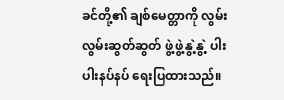ခင်တို့၏ ချစ်မေတ္တာကို လွမ်းလွမ်းဆွတ်ဆွတ် ဖွဲ့ဖွဲ့နွဲ့နွဲ့ ပါးပါးနပ်နပ် ရေးပြထားသည်။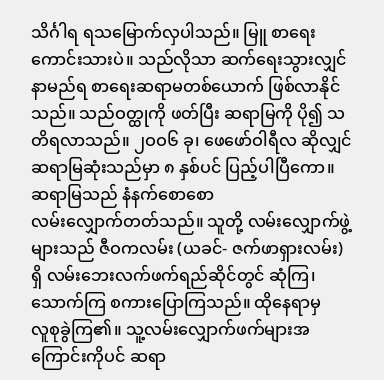သိင်္ဂါရ ရသမြောက်လှပါသည်။ မြူ စာရေးကောင်းသားပဲ။ သည်လိုသာ ဆက်ရေးသွားလျှင် နာမည်ရ စာရေးဆရာမတစ်ယောက် ဖြစ်လာနိုင်သည်။ သည်ဝတ္ထုကို ဖတ်ပြီး ဆရာမြကို ပို၍ သတိရလာသည်။ ၂ဝဝ၆ ခု၊ ဖေဖော်ဝါရီလ ဆိုလျှင် ဆရာမြဆုံးသည်မှာ ၈ နှစ်ပင် ပြည့်ပါပြီကော။
ဆရာမြသည် နံနက်စောစော
လမ်းလျှောက်တတ်သည်။ သူတို့ လမ်းလျှောက်ဖွဲ့များသည် ဇီဝကလမ်း (ယခင်- ဇက်ဖာရှားလမ်း)
ရှိ လမ်းဘေးလက်ဖက်ရည်ဆိုင်တွင် ဆုံကြ၊ သောက်ကြ စကားပြောကြသည်။ ထိုနေရာမှ
လူစုခွဲကြ၏။ သူ့လမ်းလျှောက်ဖက်များအကြောင်းကိုပင် ဆရာ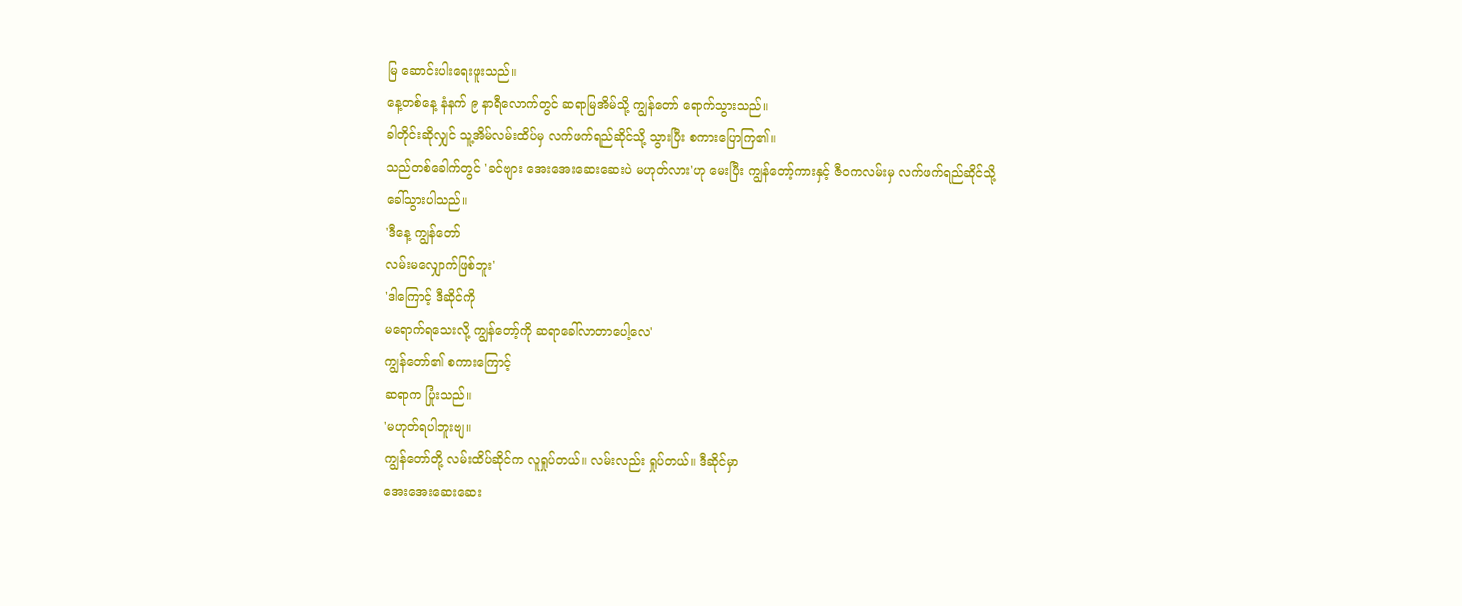မြ ဆောင်းပါးရေးဖူးသည်။
နေ့တစ်နေ့ နံနက် ၉ နာရီလောက်တွင် ဆရာမြအိမ်သို့ ကျွန်တော် ရောက်သွားသည်။
ခါတိုင်းဆိုလျှင် သူ့အိမ်လမ်းထိပ်မှ လက်ဖက်ရည်ဆိုင်သို့ သွားပြီး စကားပြောကြ၏။
သည်တစ်ခေါက်တွင် 'ခင်ဗျား အေးအေးဆေးဆေးပဲ မဟုတ်လား'ဟု မေးပြီး ကျွန်တော့်ကားနှင့် ဇီဝကလမ်းမှ လက်ဖက်ရည်ဆိုင်သို့
ခေါ်သွားပါသည်။
'ဒီနေ့ ကျွန်တော်
လမ်းမလျှောက်ဖြစ်ဘူး'
'ဒါကြောင့် ဒီဆိုင်ကို
မရောက်ရသေးလို့ ကျွန်တော့်ကို ဆရာခေါ်လာတာပေါ့လေ'
ကျွန်တော်၏ စကားကြောင့်
ဆရာက ပြုံးသည်။
'မဟုတ်ရပါဘူးဗျ။
ကျွန်တော်တို့ လမ်းထိပ်ဆိုင်က လူရှုပ်တယ်။ လမ်းလည်း ရှုပ်တယ်။ ဒီဆိုင်မှာ
အေးအေးဆေးဆေး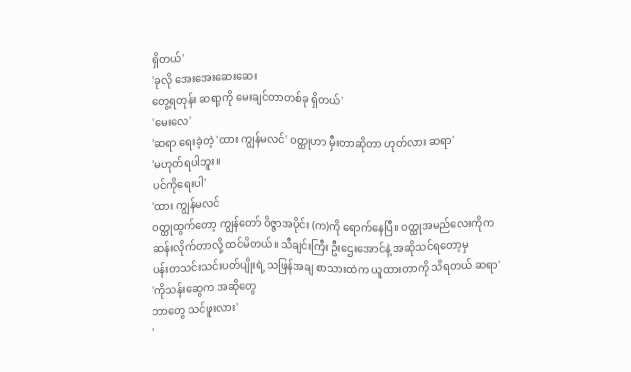ရှိတယ်'
'ခုလို အေးအေးဆေးဆေး
တွေ့ရတုန်း ဆရာ့ကို မေးချင်တာတစ်ခု ရှိတယ်'
'မေးလေ'
'ဆရာ ရေးခဲ့တဲ့ 'ထား ကျွန်မလင်' ဝတ္ထုဟာ မှီးတာဆိုတာ ဟုတ်လား ဆရာ'
'မဟုတ်ရပါဘူး။
ပင်ကိုရေးပါ'
'ထား ကျွန်မလင်
ဝတ္ထုထွက်တော့ ကျွန်တော် ဝိဇ္ဇာအပိုင်း (က)ကို ရောက်နေပြီ။ ဝတ္ထုအမည်လေးကိုက
ဆန်းလိုက်တာလို့ ထင်မိတယ်။ သီချင်းကြီး ဦးဌေးအောင်နဲ့ အဆိုသင်ရတော့မှ
ပန်းတသင်းသင်းပတ်ပျိုးရဲ့ သဖြန်အချ စာသားထဲက ယူထားတာကို သိရတယ် ဆရာ'
'ကိုသန်းဆွေက အဆိုတွေ
ဘာတွေ သင်ဖူးလား'
'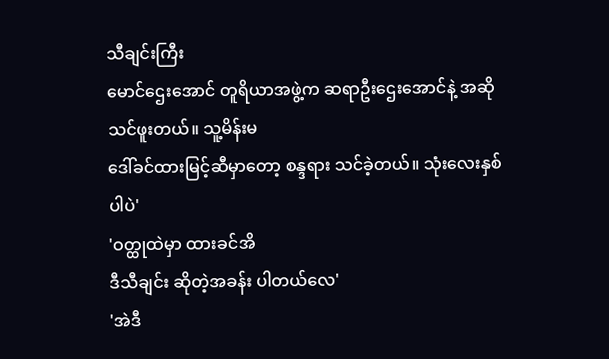သီချင်းကြီး
မောင်ဌေးအောင် တူရိယာအဖွဲ့က ဆရာဦးဌေးအောင်နဲ့ အဆိုသင်ဖူးတယ်။ သူ့မိန်းမ
ဒေါ်ခင်ထားမြင့်ဆီမှာတော့ စန္ဒရား သင်ခဲ့တယ်။ သုံးလေးနှစ်ပါပဲ'
'ဝတ္ထုထဲမှာ ထားခင်အိ
ဒီသီချင်း ဆိုတဲ့အခန်း ပါတယ်လေ'
'အဲဒီ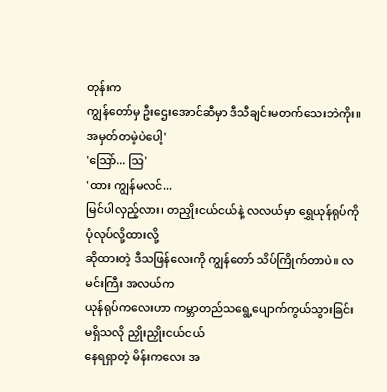တုန်းက
ကျွန်တော်မှ ဦးဌေးအောင်ဆီမှာ ဒီသီချင်းမတက်သေးဘဲကိုး။ အမှတ်တမဲ့ပဲပေါ့'
'သြော်... သြ'
'ထား ကျွန်မလင်...
မြင်ပါလှည့်လား၊ တညှိုးငယ်ငယ်နဲ့ လလယ်မှာ ရွှေယုန်ရုပ်ကို ပုံလုပ်လို့ထားလို့
ဆိုထားတဲ့ ဒီသဖြန်လေးကို ကျွန်တော် သိပ်ကြိုက်တာပဲ။ လမင်းကြီး အလယ်က
ယုန်ရုပ်ကလေးဟာ ကမ္ဘာတည်သရွေ့ပျောက်ကွယ်သွားခြင်း မရှိသလို ညှိုးညှိုးငယ်ငယ်
နေရရှာတဲ့ မိန်းကလေး အ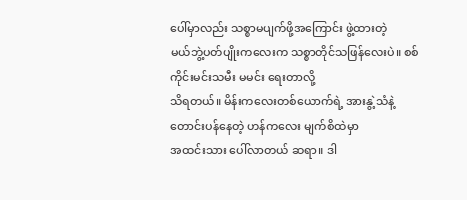ပေါ်မှာလည်း သစ္စာမပျက်ဖို့အကြောင်း ဖွဲ့ထားတဲ့
မယ်ဘွဲ့ပတ်ပျိုးကလေးက သစ္စာတိုင်သဖြန်လေးပဲ။ စစ်ကိုင်းမင်းသမီး မမင်း ရေးတာလို့
သိရတယ်။ မိန်းကလေးတစ်ယောက်ရဲ့ အားနွဲ့သံနဲ့ တောင်းပန်နေတဲ့ ဟန်ကလေး မျက်စိထဲမှာ
အထင်းသား ပေါ်လာတယ် ဆရာ။ ဒါ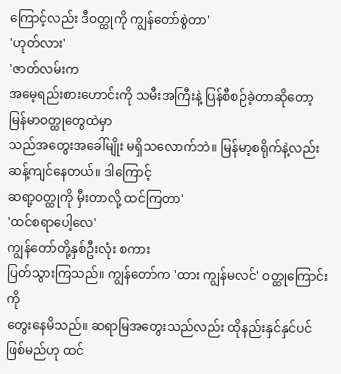ကြောင့်လည်း ဒီဝတ္ထုကို ကျွန်တော်စွဲတာ'
'ဟုတ်လား'
'ဇာတ်လမ်းက
အမေ့ရည်းစားဟောင်းကို သမီးအကြီးနဲ့ ပြန်စီစဉ်ခဲ့တာဆိုတော့ မြန်မာဝတ္ထုတွေထဲမှာ
သည်အတွေးအခေါ်မျိုး မရှိသလောက်ဘဲ။ မြန်မာ့စရိုက်နဲ့လည်း ဆန့်ကျင်နေတယ်။ ဒါကြောင့်
ဆရာ့ဝတ္ထုကို မှီးတာလို့ ထင်ကြတာ'
'ထင်စရာပေါ့လေ'
ကျွန်တော်တို့နှစ်ဦးလုံး စကား
ပြတ်သွားကြသည်။ ကျွန်တော်က 'ထား ကျွန်မလင်' ဝတ္ထုကြောင်းကို
တွေးနေမိသည်။ ဆရာမြအတွေးသည်လည်း ထိုနည်းနှင်နှင်ပင် ဖြစ်မည်ဟု ထင်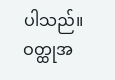ပါသည်။
ဝတ္ထုအ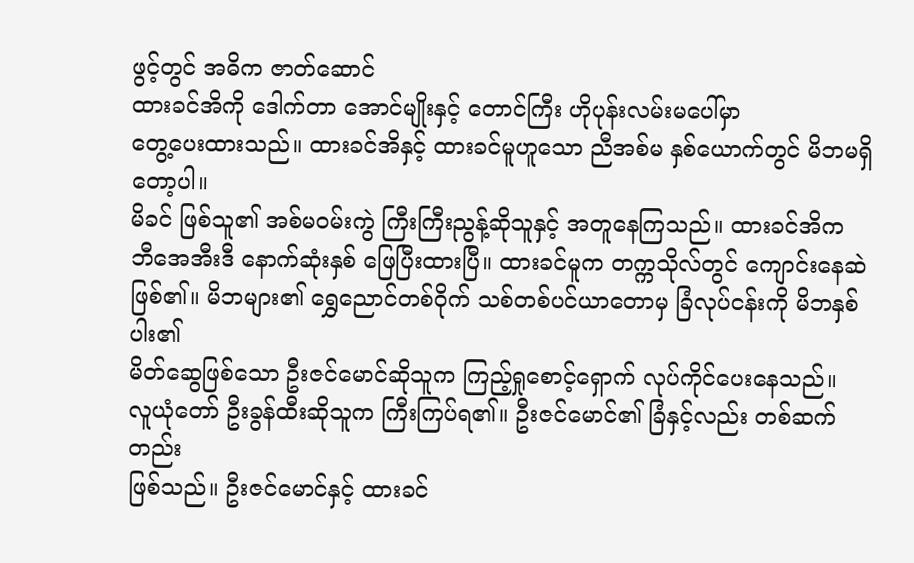ဖွင့်တွင် အဓိက ဇာတ်ဆောင်
ထားခင်အိကို ဒေါက်တာ အောင်မျိုးနှင့် တောင်ကြီး ဟိုပုန်းလမ်းမပေါ်မှာ
တွေ့ပေးထားသည်။ ထားခင်အိနှင့် ထားခင်မူဟူသော ညီအစ်မ နှစ်ယောက်တွင် မိဘမရှိတော့ပါ။
မိခင် ဖြစ်သူ၏ အစ်မဝမ်းကွဲ ကြီးကြီးညွန့်ဆိုသူနှင့် အတူနေကြသည်။ ထားခင်အိက
ဘီအေအီးဒီ နောက်ဆုံးနှစ် ဖြေပြီးထားပြီ။ ထားခင်မူက တက္ကသိုလ်တွင် ကျောင်းနေဆဲ
ဖြစ်၏။ မိဘများ၏ ရွှေညောင်တစ်ဝိုက် သစ်တစ်ပင်ယာတောမှ ခြံလုပ်ငန်းကို မိဘနှစ်ပါး၏
မိတ်ဆွေဖြစ်သော ဦးဇင်မောင်ဆိုသူက ကြည့်ရှုစောင့်ရှောက် လုပ်ကိုင်ပေးနေသည်။
လူယုံတော် ဦးခွန်ထီးဆိုသူက ကြီးကြပ်ရ၏။ ဦးဇင်မောင်၏ ခြံနှင့်လည်း တစ်ဆက်တည်း
ဖြစ်သည်။ ဦးဇင်မောင်နှင့် ထားခင်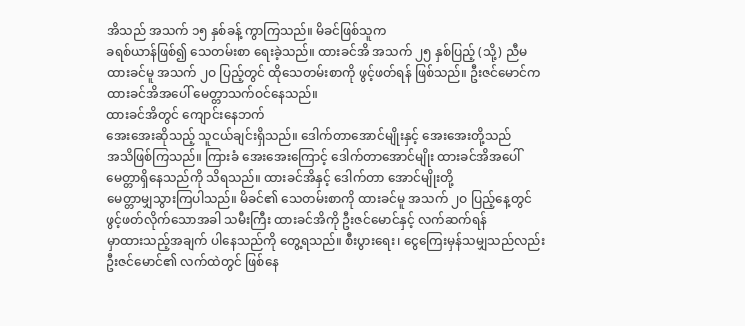အိသည် အသက် ၁၅ နှစ်ခန့် ကွာကြသည်။ မိခင်ဖြစ်သူက
ခရစ်ယာန်ဖြစ်၍ သေတမ်းစာ ရေးခဲ့သည်။ ထားခင်အိ အသက် ၂၅ နှစ်ပြည့် (သို့) ညီမ
ထားခင်မူ အသက် ၂ဝ ပြည့်တွင် ထိုသေတမ်းစာကို ဖွင့်ဖတ်ရန် ဖြစ်သည်။ ဦးဇင်မောင်က
ထားခင်အိအပေါ် မေတ္တာသက်ဝင်နေသည်။
ထားခင်အိတွင် ကျောင်းနေဘက်
အေးအေးဆိုသည့် သူငယ်ချင်းရှိသည်။ ဒေါက်တာအောင်မျိုးနှင့် အေးအေးတို့သည်
အသိဖြစ်ကြသည်။ ကြားခံ အေးအေးကြောင့် ဒေါက်တာအောင်မျိုး ထားခင်အိအပေါ်
မေတ္တာရှိနေသည်ကို သိရသည်။ ထားခင်အိနှင့် ဒေါက်တာ အောင်မျိုးတို့
မေတ္တာမျှသွားကြပါသည်။ မိခင်၏ သေတမ်းစာကို ထားခင်မူ အသက် ၂ဝ ပြည့်နေ့တွင်
ဖွင့်ဖတ်လိုက်သောအခါ သမီးကြီး ထားခင်အိကို ဦးဇင်မောင်နှင့် လက်ဆက်ရန်
မှာထားသည့်အချက် ပါနေသည်ကို တွေ့ရသည်။ စီးပွားရေး၊ ငွေကြေးမှန်သမျှသည်လည်း
ဦးဇင်မောင်၏ လက်ထဲတွင် ဖြစ်နေ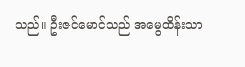သည်။ ဦးဇင်မောင်သည် အမွေထိန်းသာ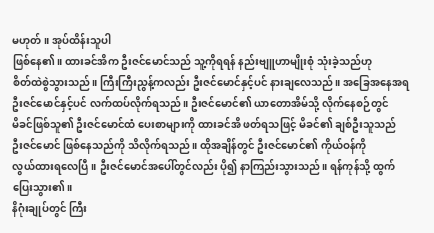မဟုတ်။ အုပ်ထိန်းသူပါ
ဖြစ်နေ၏။ ထားခင်အိက ဦးဇင်မောင်သည် သူ့ကိုရရန် နည်းဗျူဟာမျိုးစုံ သုံးခဲ့သည်ဟု
စိတ်ထဲစွဲသွားသည်။ ကြီးကြီးညွန့်ကလည်း ဦးဇင်မောင်နှင့်ပင် နားချလေသည်။ အခြေအနေအရ
ဦးဇင်မောင်နှင့်ပင် လက်ထပ်လိုက်ရသည်။ ဦးဇင်မောင်၏ ယာတောအိမ်သို့ လိုက်နေစဉ်တွင်
မိခင်ဖြစ်သူ၏ ဦးဇင်မောင်ထံ ပေးစာများကို ထားခင်အိ ဖတ်ရသဖြင့် မိခင်၏ ချစ်ဦးသူသည်
ဦးဇင်မောင် ဖြစ်နေသည်ကို သိလိုက်ရသည်။ ထိုအချိန်တွင် ဦးဇင်မောင်၏ ကိုယ်ဝန်ကို
လွယ်ထားရလေပြီ။ ဦးဇင်မောင်အပေါ်တွင်လည်း ပို၍ နာကြည်းသွားသည်။ ရန်ကုန်သို့ ထွက်ပြေးသွား၏။
နိဂုံးချုပ်တွင် ကြီး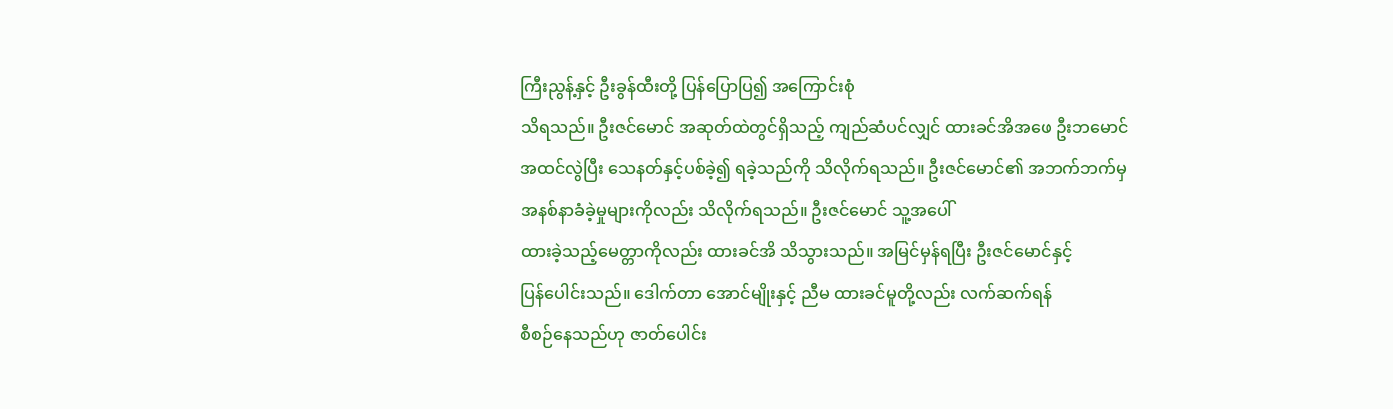ကြီးညွန့်နှင့် ဦးခွန်ထီးတို့ ပြန်ပြောပြ၍ အကြောင်းစုံ
သိရသည်။ ဦးဇင်မောင် အဆုတ်ထဲတွင်ရှိသည့် ကျည်ဆံပင်လျှင် ထားခင်အိအဖေ ဦးဘမောင်
အထင်လွဲပြီး သေနတ်နှင့်ပစ်ခဲ့၍ ရခဲ့သည်ကို သိလိုက်ရသည်။ ဦးဇင်မောင်၏ အဘက်ဘက်မှ
အနစ်နာခံခဲ့မှုများကိုလည်း သိလိုက်ရသည်။ ဦးဇင်မောင် သူ့အပေါ်
ထားခဲ့သည့်မေတ္တာကိုလည်း ထားခင်အိ သိသွားသည်။ အမြင်မှန်ရပြီး ဦးဇင်မောင်နှင့်
ပြန်ပေါင်းသည်။ ဒေါက်တာ အောင်မျိုးနှင့် ညီမ ထားခင်မူတို့လည်း လက်ဆက်ရန်
စီစဉ်နေသည်ဟု ဇာတ်ပေါင်း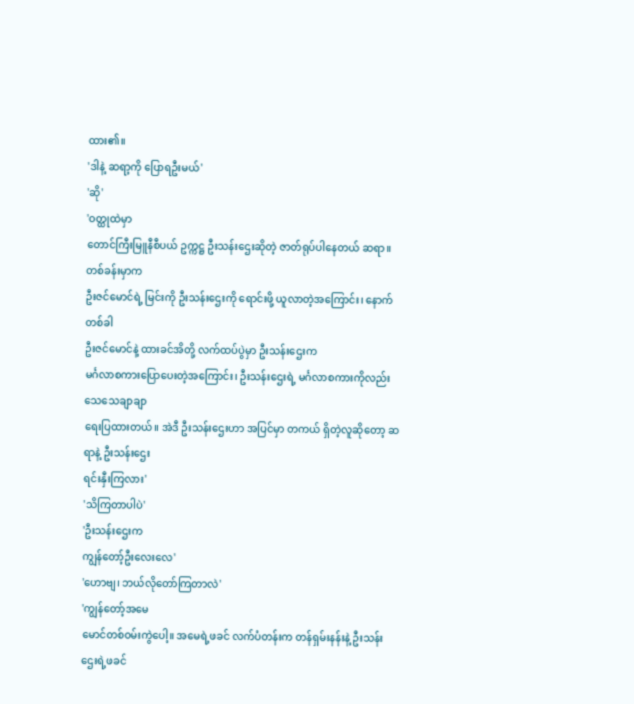ထား၏။
'ဒါနဲ့ ဆရာ့ကို ပြောရဦးမယ်'
'ဆို'
'ဝတ္ထုထဲမှာ
တောင်ကြီးမြူနီစီပယ် ဥက္ကဋ္ဌ ဦးသန်းဌေးဆိုတဲ့ ဇာတ်ရုပ်ပါနေတယ် ဆရာ။ တစ်ခန်းမှာက
ဦးဇင်မောင်ရဲ့ မြင်းကို ဦးသန်းဌေးကို ရောင်းဖို့ ယူလာတဲ့အကြောင်း၊ နောက်တစ်ခါ
ဦးဇင်မောင်နဲ့ ထားခင်အိတို့ လက်ထပ်ပွဲမှာ ဦးသန်းဌေးက
မင်္ဂလာစကားပြောပေးတဲ့အကြောင်း၊ ဦးသန်းဌေးရဲ့ မင်္ဂလာစကားကိုလည်း သေသေချာချာ
ရေးပြထားတယ်။ အဲဒီ ဦးသန်းဌေးဟာ အပြင်မှာ တကယ် ရှိတဲ့လူဆိုတော့ ဆရာနဲ့ ဦးသန်းဌေး
ရင်းနှီးကြလား'
'သိကြတာပါပဲ'
'ဦးသန်းဌေးက
ကျွန်တော့်ဦးလေးလေ'
'ဟောဗျ၊ ဘယ်လိုတော်ကြတာလဲ'
'ကျွန်တော့်အမေ
မောင်တစ်ဝမ်းကွဲပေါ့။ အမေရဲ့ဖခင် လက်ပံတန်းက တန်ရှမ်းနန်းနဲ့ ဦးသန်းဌေးရဲ့ဖခင်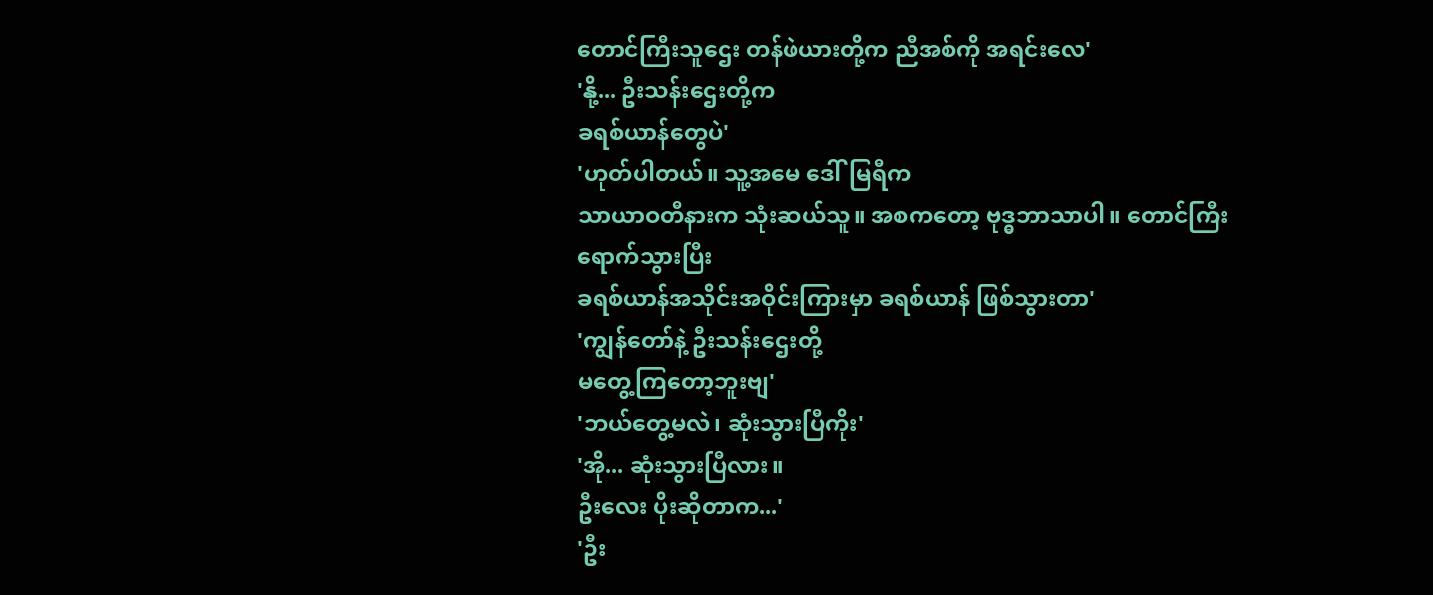တောင်ကြီးသူဌေး တန်ဖဲယားတို့က ညီအစ်ကို အရင်းလေ'
'နို့... ဦးသန်းဌေးတို့က
ခရစ်ယာန်တွေပဲ'
'ဟုတ်ပါတယ်။ သူ့အမေ ဒေါ်မြရီက
သာယာဝတီနားက သုံးဆယ်သူ။ အစကတော့ ဗုဒ္ဓဘာသာပါ။ တောင်ကြီး ရောက်သွားပြီး
ခရစ်ယာန်အသိုင်းအဝိုင်းကြားမှာ ခရစ်ယာန် ဖြစ်သွားတာ'
'ကျွန်တော်နဲ့ ဦးသန်းဌေးတို့
မတွေ့ကြတော့ဘူးဗျ'
'ဘယ်တွေ့မလဲ၊ ဆုံးသွားပြီကိုး'
'အို... ဆုံးသွားပြီလား။
ဦးလေး ပိုးဆိုတာက...'
'ဦး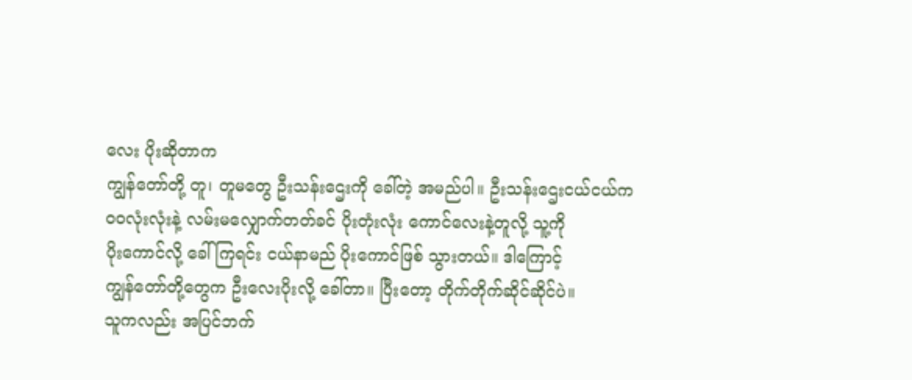လေး ပိုးဆိုတာက
ကျွန်တော်တို့ တူ၊ တူမတွေ ဦးသန်းဌေးကို ခေါ်တဲ့ အမည်ပါ။ ဦးသန်းဌေးငယ်ငယ်က
ဝဝလုံးလုံးနဲ့ လမ်းမလျှောက်တတ်ခင် ပိုးတုံးလုံး ကောင်လေးနဲ့တူလို့ သူ့ကို
ပိုးကောင်လို့ ခေါ်ကြရင်း ငယ်နာမည် ပိုးကောင်ဖြစ် သွားတယ်။ ဒါကြောင့်
ကျွန်တော်တို့တွေက ဦးလေးပိုးလို့ ခေါ်တာ။ ပြီးတော့ တိုက်တိုက်ဆိုင်ဆိုင်ပဲ။
သူကလည်း အပြင်ဘက်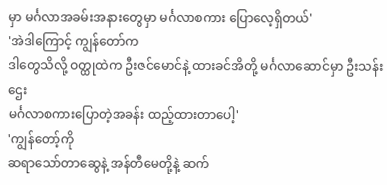မှာ မင်္ဂလာအခမ်းအနားတွေမှာ မင်္ဂလာစကား ပြောလေ့ရှိတယ်'
'အဲဒါကြောင့် ကျွန်တော်က
ဒါတွေသိလို့ ဝတ္ထုထဲက ဦးဇင်မောင်နဲ့ ထားခင်အိတို့ မင်္ဂလာဆောင်မှာ ဦးသန်းဌေး
မင်္ဂလာစကားပြောတဲ့အခန်း ထည့်ထားတာပေါ့'
'ကျွန်တော့်ကို
ဆရာသော်တာဆွေနဲ့ အန်တီမေတို့နဲ့ ဆက်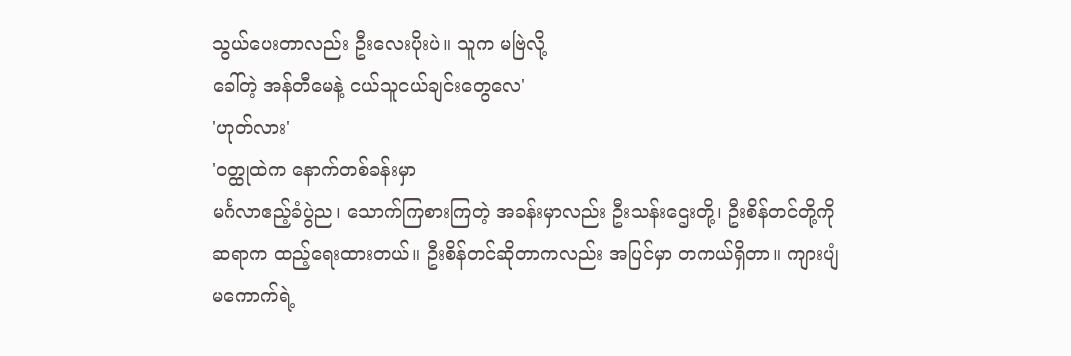သွယ်ပေးတာလည်း ဦးလေးပိုးပဲ။ သူက မဗြဲလို့
ခေါ်တဲ့ အန်တီမေနဲ့ ငယ်သူငယ်ချင်းတွေလေ'
'ဟုတ်လား'
'ဝတ္ထုထဲက နောက်တစ်ခန်းမှာ
မင်္ဂလာဧည့်ခံပွဲည၊ သောက်ကြစားကြတဲ့ အခန်းမှာလည်း ဦးသန်းဌေးတို့၊ ဦးစိန်တင်တို့ကို
ဆရာက ထည့်ရေးထားတယ်။ ဦးစိန်တင်ဆိုတာကလည်း အပြင်မှာ တကယ်ရှိတာ။ ကျားပျံ
မကောက်ရဲ့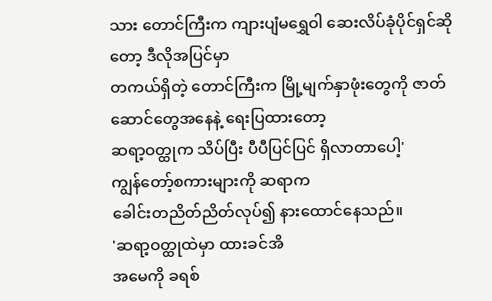သား တောင်ကြီးက ကျားပျံမရွှေဝါ ဆေးလိပ်ခုံပိုင်ရှင်ဆိုတော့ ဒီလိုအပြင်မှာ
တကယ်ရှိတဲ့ တောင်ကြီးက မြို့မျက်နှာဖုံးတွေကို ဇာတ်ဆောင်တွေအနေနဲ့ ရေးပြထားတော့
ဆရာ့ဝတ္ထုက သိပ်ပြီး ပီပီပြင်ပြင် ရှိလာတာပေါ့'
ကျွန်တော့်စကားများကို ဆရာက
ခေါင်းတညိတ်ညိတ်လုပ်၍ နားထောင်နေသည်။
'ဆရာ့ဝတ္ထုထဲမှာ ထားခင်အိ
အမေကို ခရစ်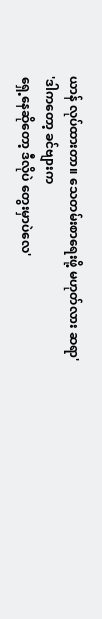ယာန် လုပ်ထားတာ။ သေတမ်းစာရေးဖို့ မဟုတ်လား ဆရာ'
'ဒါကတော့ ခင်ဗျားက
ရှေ့နေဆိုတော့ ဒီလိုပဲ တွေးမှာပဲလေ'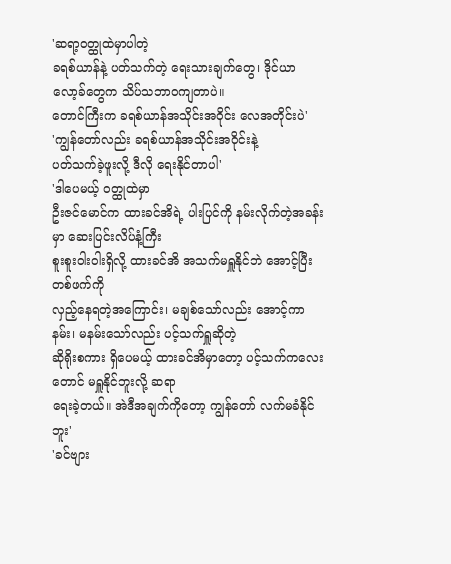'ဆရာ့ဝတ္ထုထဲမှာပါတဲ့
ခရစ်ယာန်နဲ့ ပတ်သက်တဲ့ ရေးသားချက်တွေ၊ ဒိုင်ယာလော့ခ်တွေက သိပ်သဘာဝကျတာပဲ။
တောင်ကြီးက ခရစ်ယာန်အသိုင်းအဝိုင်း လေအတိုင်းပဲ'
'ကျွန်တော်လည်း ခရစ်ယာန်အသိုင်းအဝိုင်းနဲ့
ပတ်သက်ခဲ့ဖူးလို့ ဒီလို ရေးနိုင်တာပါ'
'ဒါပေမယ့် ဝတ္ထုထဲမှာ
ဦးဇင်မောင်က ထားခင်အိရဲ့ ပါးပြင်ကို နမ်းလိုက်တဲ့အခန်းမှာ ဆေးပြင်းလိပ်နံ့ကြီး
စူးစူးဝါးဝါးရှိလို့ ထားခင်အိ အသက်မရှူနိုင်ဘဲ အောင့်ပြီး တစ်ဖက်ကို
လှည့်နေရတဲ့အကြောင်း၊ မချစ်သော်လည်း အောင့်ကာနမ်း၊ မနမ်းသော်လည်း ပင့်သက်ရှူဆိုတဲ့
ဆိုရိုးစကား ရှိပေမယ့် ထားခင်အိမှာတော့ ပင့်သက်ကလေးတောင် မရှူနိုင်ဘူးလို့ ဆရာ
ရေးခဲ့တယ်။ အဲဒီအချက်ကိုတော့ ကျွန်တော် လက်မခံနိုင်ဘူး'
'ခင်ဗျား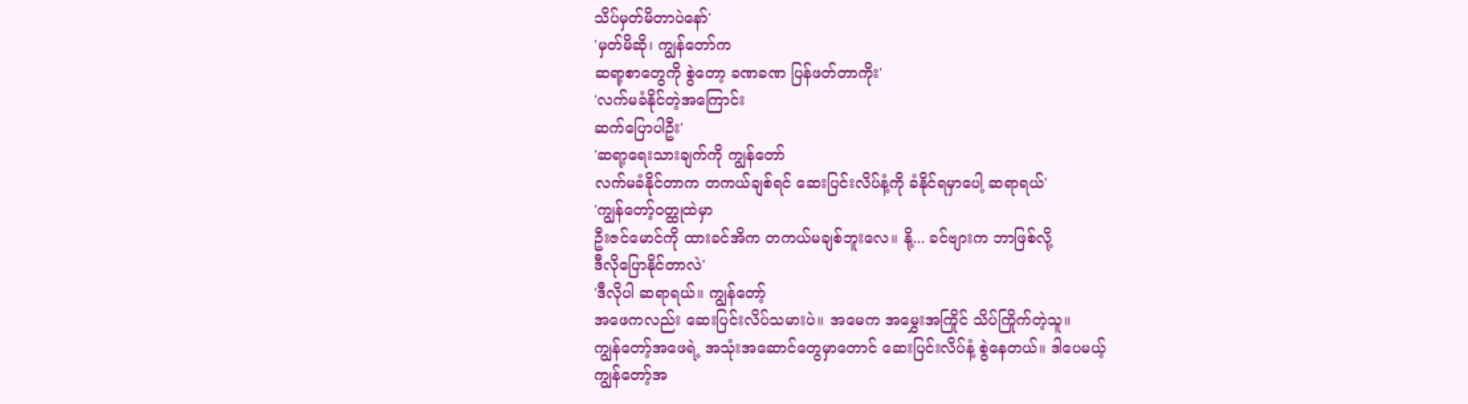သိပ်မှတ်မိတာပဲနော်'
'မှတ်မိဆို၊ ကျွန်တော်က
ဆရာ့စာတွေကို စွဲတော့ ခဏခဏ ပြန်ဖတ်တာကိုး'
'လက်မခံနိုင်တဲ့အကြောင်း
ဆက်ပြောပါဦး'
'ဆရာ့ရေးသားချက်ကို ကျွန်တော်
လက်မခံနိုင်တာက တကယ်ချစ်ရင် ဆေးပြင်းလိပ်နံ့ကို ခံနိုင်ရမှာပေါ့ ဆရာရယ်'
'ကျွန်တော့်ဝတ္ထုထဲမှာ
ဦးဇင်မောင်ကို ထားခင်အိက တကယ်မချစ်ဘူးလေ။ နို့... ခင်ဗျားက ဘာဖြစ်လို့
ဒီလိုပြောနိုင်တာလဲ'
'ဒီလိုပါ ဆရာရယ်။ ကျွန်တော့်
အဖေကလည်း ဆေးပြင်းလိပ်သမားပဲ။ အမေက အမွှေးအကြိုင် သိပ်ကြိုက်တဲ့သူ။
ကျွန်တော့်အဖေရဲ့ အသုံးအဆောင်တွေမှာတောင် ဆေးပြင်းလိပ်နံ့ စွဲနေတယ်။ ဒါပေမယ့်
ကျွန်တော့်အ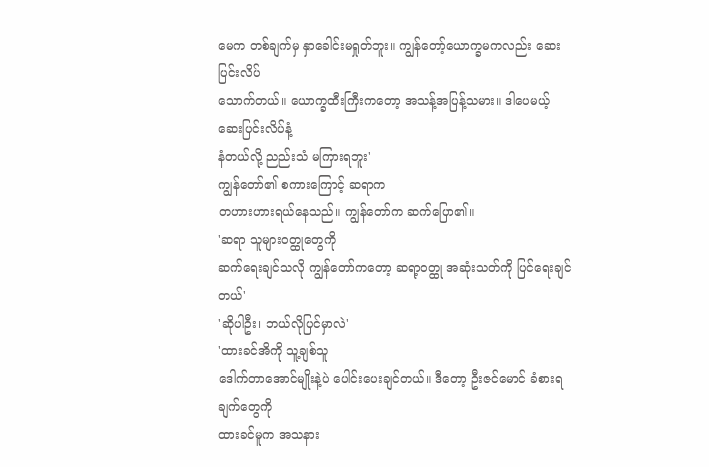မေက တစ်ချက်မှ နှာခေါင်းမရှုတ်ဘူး။ ကျွန်တော့်ယောက္ခမကလည်း ဆေးပြင်းလိပ်
သောက်တယ်။ ယောက္ခထီးကြီးကတော့ အသန့်အပြန့်သမား။ ဒါပေမယ့် ဆေးပြင်းလိပ်နံ့
နံတယ်လို့ ညည်းသံ မကြားရဘူး'
ကျွန်တော်၏ စကားကြောင့် ဆရာက
တဟားဟားရယ်နေသည်။ ကျွန်တော်က ဆက်ပြော၏။
'ဆရာ သူများဝတ္ထုတွေကို
ဆက်ရေးချင်သလို ကျွန်တော်ကတော့ ဆရာ့ဝတ္ထု အဆုံးသတ်ကို ပြင်ရေးချင်တယ်'
'ဆိုပါဦး၊ ဘယ်လိုပြင်မှာလဲ'
'ထားခင်အိကို သူ့ချစ်သူ
ဒေါက်တာအောင်မျိုးနဲ့ပဲ ပေါင်းပေးချင်တယ်။ ဒီတော့ ဦးဇင်မောင် ခံစားရချက်တွေကို
ထားခင်မူက အသနား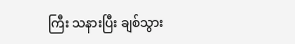ကြီး သနားပြီး ချစ်သွား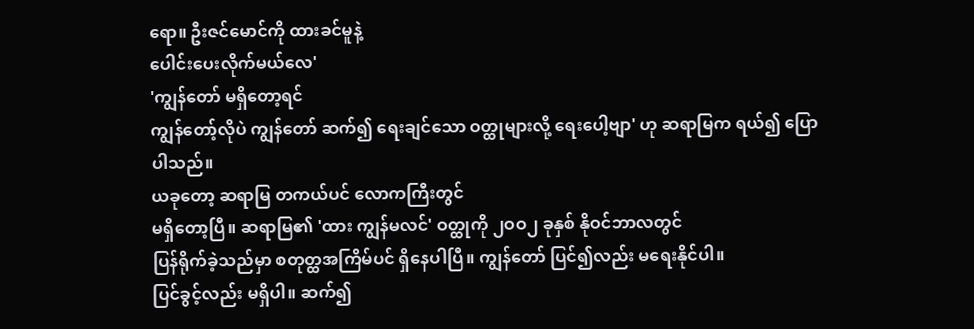ရော။ ဦးဇင်မောင်ကို ထားခင်မူနဲ့
ပေါင်းပေးလိုက်မယ်လေ'
'ကျွန်တော် မရှိတော့ရင်
ကျွန်တော့်လိုပဲ ကျွန်တော် ဆက်၍ ရေးချင်သော ဝတ္ထုများလို့ ရေးပေါ့ဗျာ' ဟု ဆရာမြက ရယ်၍ ပြောပါသည်။
ယခုတော့ ဆရာမြ တကယ်ပင် လောကကြီးတွင်
မရှိတော့ပြီ။ ဆရာမြ၏ 'ထား ကျွန်မလင်' ဝတ္ထုကို ၂ဝဝ၂ ခုနှစ် နိုဝင်ဘာလတွင်
ပြန်ရိုက်ခဲ့သည်မှာ စတုတ္ထအကြိမ်ပင် ရှိနေပါပြီ။ ကျွန်တော် ပြင်၍လည်း မရေးနိုင်ပါ။
ပြင်ခွင့်လည်း မရှိပါ။ ဆက်၍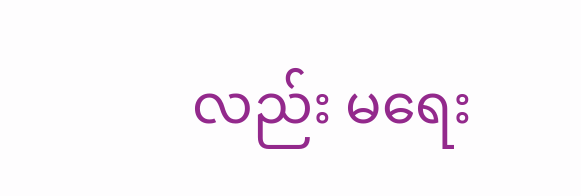လည်း မရေး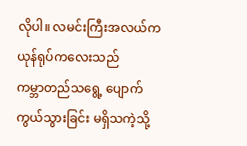လိုပါ။ လမင်းကြီးအလယ်က ယုန်ရုပ်ကလေးသည်
ကမ္ဘာတည်သရွေ့ ပျောက်ကွယ်သွားခြင်း မရှိသကဲ့သို့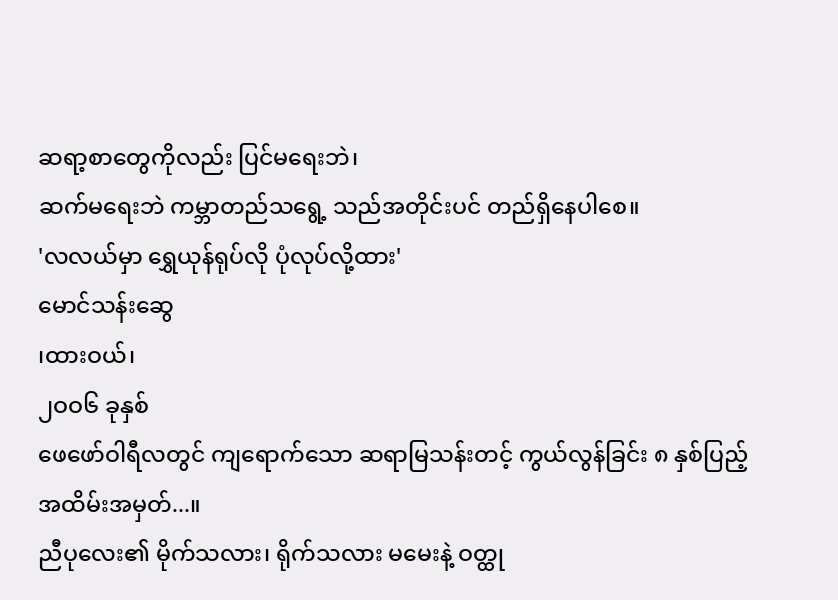ဆရာ့စာတွေကိုလည်း ပြင်မရေးဘဲ၊
ဆက်မရေးဘဲ ကမ္ဘာတည်သရွေ့ သည်အတိုင်းပင် တည်ရှိနေပါစေ။
'လလယ်မှာ ရွှေယုန်ရုပ်လို ပုံလုပ်လို့ထား'
မောင်သန်းဆွေ
၊ထားဝယ်၊
၂ဝဝ၆ ခုနှစ်
ဖေဖော်ဝါရီလတွင် ကျရောက်သော ဆရာမြသန်းတင့် ကွယ်လွန်ခြင်း ၈ နှစ်ပြည့်
အထိမ်းအမှတ်...။
ညီပုလေး၏ မိုက်သလား၊ ရိုက်သလား မမေးနဲ့ ဝတ္ထု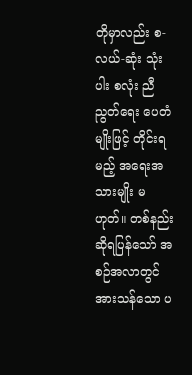တိုမှာလည်း စ-လယ်-ဆုံး သုံးပါး စလုံး ညီညွတ်ရေး ပေတံမျိုးဖြင့် တိုင်းရမည့် အရေးအသားမျိုး မဟုတ်။ တစ်နည်းဆိုရပြန်သော် အစဉ်အလာတွင် အားသန်သော ပ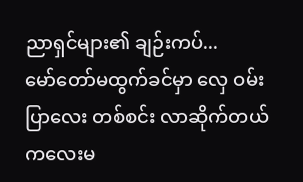ညာရှင်များ၏ ချဉ်းကပ်...
မော်တော်မထွက်ခင်မှာ လှေ ဝမ်းပြာလေး တစ်စင်း လာဆိုက်တယ် ကလေးမ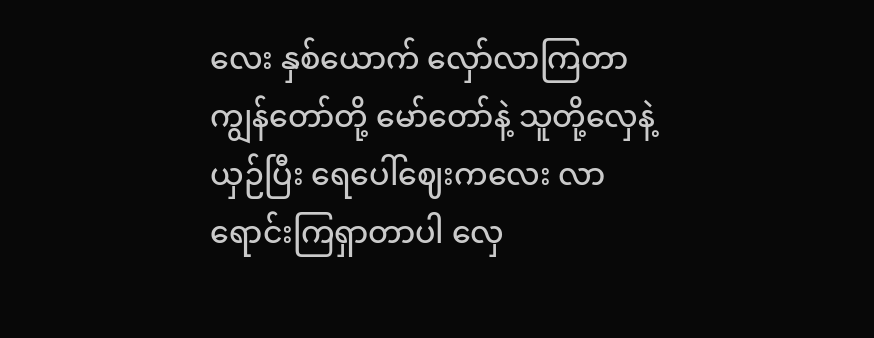လေး နှစ်ယောက် လှော်လာကြတာ ကျွန်တော်တို့ မော်တော်နဲ့ သူတို့လှေနဲ့ယှဉ်ပြီး ရေပေါ်ဈေးကလေး လာရောင်းကြရှာတာပါ လှေ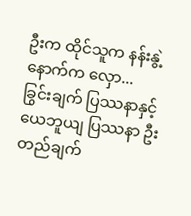ဦးက ထိုင်သူက နန်းနွဲ့ နောက်က လှော...
ခြွင်းချက် ပြဿနာနှင့် ယေဘူယျ ပြဿနာ ဦးတည်ချက်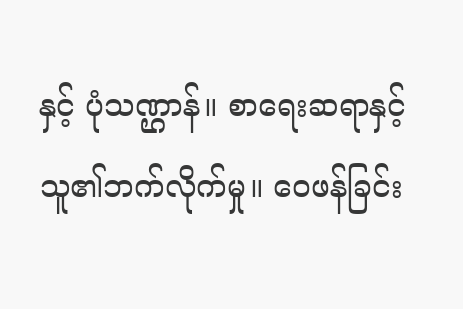နှင့် ပုံသဏ္ဌာန်။ စာရေးဆရာနှင့် သူ၏ဘက်လိုက်မှု။ ဝေဖန်ခြင်း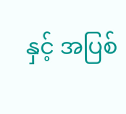နှင့် အပြစ်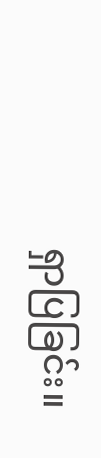ရှာပြခြင်း။